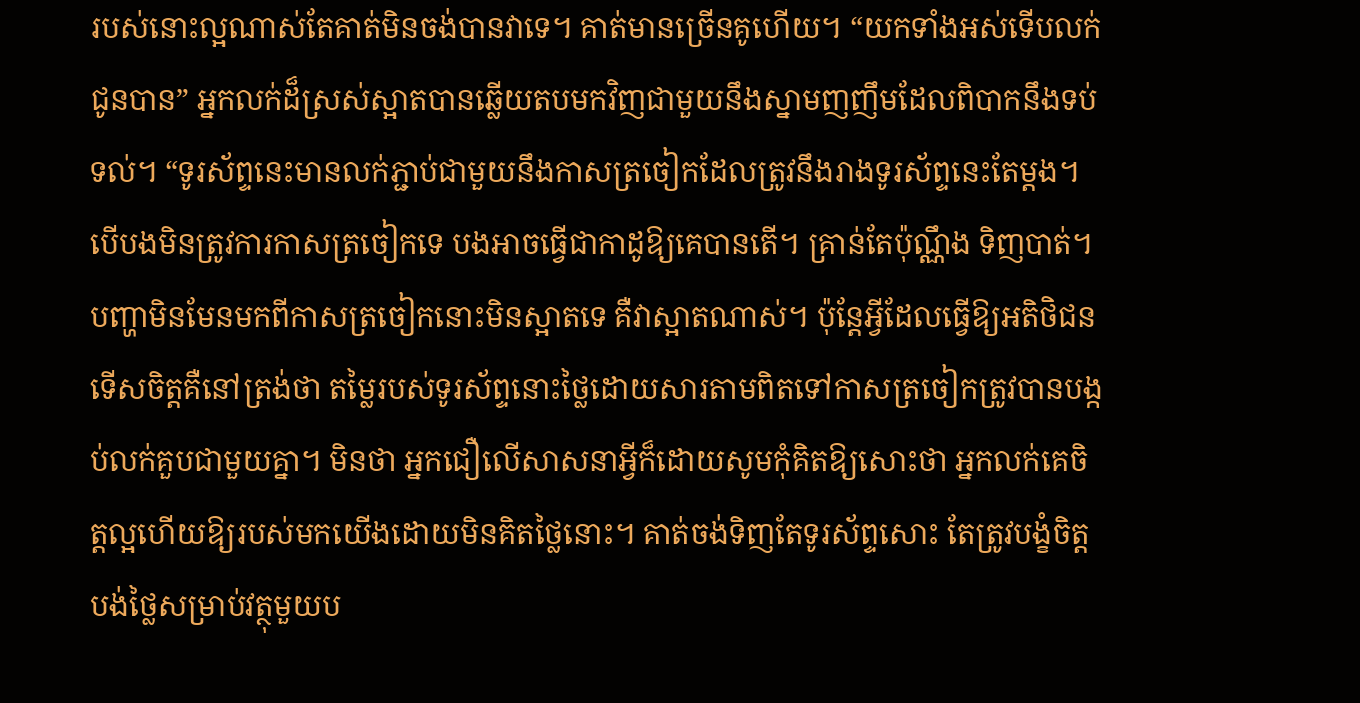របស់នោះល្អណាស់តែគាត់មិនចង់បានវាទេ។ គាត់មានច្រើនគូហើយ។ “យកទាំងអស់ទើបលក់ជូនបាន” អ្នកលក់ដ៏ស្រស់ស្អាតបានឆ្លើយតបមកវិញជាមួយនឹងស្នាមញញឹមដែលពិបាកនឹងទប់ទល់។ “ទូរស័ព្ទនេះមានលក់ភ្ជាប់ជាមួយនឹងកាសត្រចៀកដែលត្រូវនឹងរាងទូរស័ព្ទនេះតែម្តង។ បើបងមិនត្រូវការកាសត្រចៀកទេ បងអាចធ្វើជាកាដូឱ្យគេបានតើ។ គ្រាន់តែប៉ុណ្ណឹង ទិញបាត់។
បញ្ហាមិនមែនមកពីកាសត្រចៀកនោះមិនស្អាតទេ គឺវាស្អាតណាស់។ ប៉ុន្តែអ្វីដែលធ្វើឱ្យអតិថិជនទើសចិត្តគឺនៅត្រង់ថា តម្លៃរបស់ទូរស័ព្ទនោះថ្លៃដោយសារតាមពិតទៅកាសត្រចៀកត្រូវបានបង្កប់លក់គួបជាមួយគ្នា។ មិនថា អ្នកជឿលើសាសនាអ្វីក៏ដោយសូមកុំគិតឱ្យសោះថា អ្នកលក់គេចិត្តល្អហើយឱ្យរបស់មកយើងដោយមិនគិតថ្លៃនោះ។ គាត់ចង់ទិញតែទូរស័ព្ទសោះ តែត្រូវបង្ខំចិត្តបង់ថ្លៃសម្រាប់វត្ថុមួយប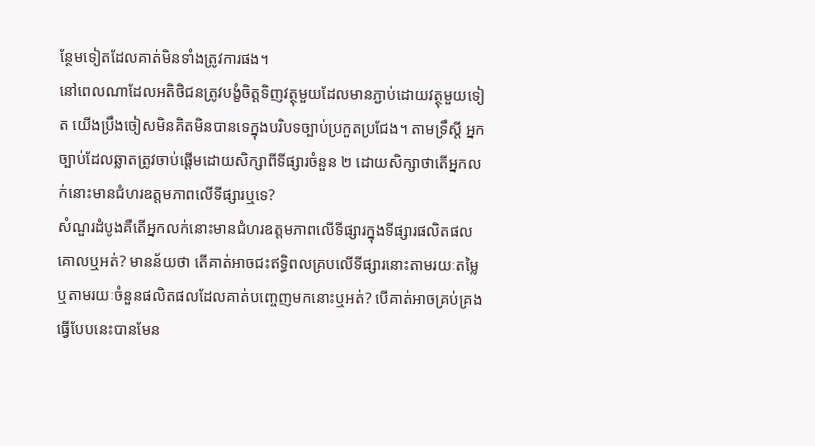ន្ថែមទៀតដែលគាត់មិនទាំងត្រូវការផង។
នៅពេលណាដែលអតិថិជនត្រូវបង្ខំចិត្តទិញវត្ថុមួយដែលមានភ្ជាប់ដោយវត្ថុមួយទៀត យើងប្រឹងចៀសមិនគិតមិនបានទេក្នុងបរិបទច្បាប់ប្រកួតប្រជែង។ តាមទ្រឹស្តី អ្នកច្បាប់ដែលឆ្លាតត្រូវចាប់ផ្តើមដោយសិក្សាពីទីផ្សារចំនួន ២ ដោយសិក្សាថាតើអ្នកលក់នោះមានជំហរឧត្តមភាពលើទីផ្សារឬទេ?
សំណួរដំបូងគឺតើអ្នកលក់នោះមានជំហរឧត្តមភាពលើទីផ្សារក្នុងទីផ្សារផលិតផលគោលឬអត់? មានន័យថា តើគាត់អាចជះឥទ្ធិពលគ្របលើទីផ្សារនោះតាមរយៈតម្លៃ ឬតាមរយៈចំនួនផលិតផលដែលគាត់បញ្ចេញមកនោះឬអត់? បើគាត់អាចគ្រប់គ្រងធ្វើបែបនេះបានមែន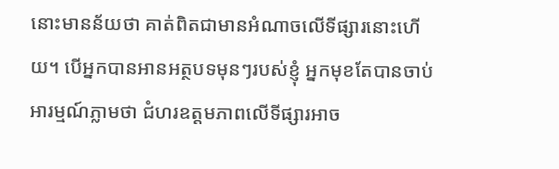នោះមានន័យថា គាត់ពិតជាមានអំណាចលើទីផ្សារនោះហើយ។ បើអ្នកបានអានអត្ថបទមុនៗរបស់ខ្ញុំ អ្នកមុខតែបានចាប់អារម្មណ៍ភ្លាមថា ជំហរឧត្តមភាពលើទីផ្សារអាច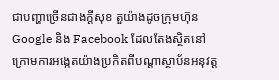ជាបញ្ហាច្រើនជាងក្តីសុខ តួយ៉ាងដូចក្រុមហ៊ុន Google និង Facebook ដែលតែងស្ថិតនៅក្រោមការអង្កេតយ៉ាងប្រកិតពីបណ្តាស្ថាប័នអនុវត្ត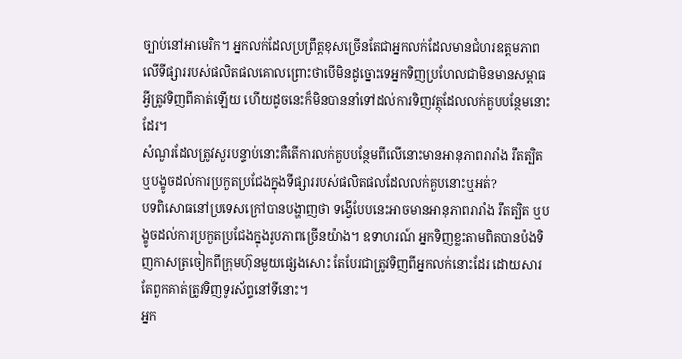ច្បាប់នៅអាមេរិក។ អ្នកលក់ដែលប្រព្រឹត្តខុសច្រើនតែជាអ្នកលក់ដែលមានជំហរឧត្តមភាពលើទីផ្សាររបស់ផលិតផលគោលព្រោះថាបើមិនដូច្នោះទេអ្នកទិញប្រហែលជាមិនមានសម្ពាធអ្វីត្រូវទិញពីគាត់ឡើយ ហើយដូចនេះក៏មិនបាននាំទៅដល់ការទិញវត្ថុដែលលក់គួបបន្ថែមនោះដែរ។
សំណួរដែលត្រូវសួរបន្ទាប់នោះគឺតើការលក់គួបបន្ថែមពីលើនោះមានអានុភាពរារាំង រឹតត្បិត ឬបង្ខូចដល់ការប្រកួតប្រជែងក្នុងទីផ្សាររបស់ផលិតផលដែលលក់គួបនោះឬអត់?
បទពិសោធនៅប្រទេសក្រៅបានបង្ហាញថា ទង្វើបែបនេះអាចមានអានុភាពរារាំង រឹតត្បិត ឬបង្ខូចដល់ការប្រកួតប្រជែងក្នុងរូបភាពច្រើនយ៉ាង។ ឧទាហរណ៍ អ្នកទិញខ្លះតាមពិតបានប៉ងទិញកាសត្រចៀកពីក្រុមហ៊ុនមួយផ្សេងសោះ តែបែរជាត្រូវទិញពីអ្នកលក់នោះដែរ ដោយសារតែពួកគាត់ត្រូវទិញទូរស័ព្ទនៅទីនោះ។
អ្នក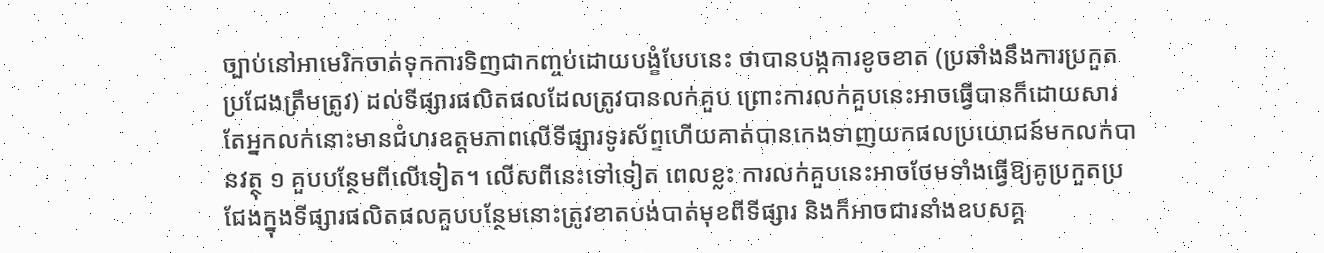ច្បាប់នៅអាមេរិកចាត់ទុកការទិញជាកញ្ចប់ដោយបង្ខំបែបនេះ ថាបានបង្កការខូចខាត (ប្រឆាំងនឹងការប្រកួតប្រជែងត្រឹមត្រូវ) ដល់ទីផ្សារផលិតផលដែលត្រូវបានលក់គួប ព្រោះការលក់គួបនេះអាចធ្វើបានក៏ដោយសារតែអ្នកលក់នោះមានជំហរឧត្តមភាពលើទីផ្សារទូរស័ព្ទហើយគាត់បានកេងទាញយកផលប្រយោជន៍មកលក់បានវត្ថុ ១ គួបបន្ថែមពីលើទៀត។ លើសពីនេះទៅទៀត ពេលខ្លះ ការលក់គួបនេះអាចថែមទាំងធ្វើឱ្យគូប្រកួតប្រជែងក្នុងទីផ្សារផលិតផលគួបបន្ថែមនោះត្រូវខាតបង់បាត់មុខពីទីផ្សារ និងក៏អាចជារនាំងឧបសគ្គ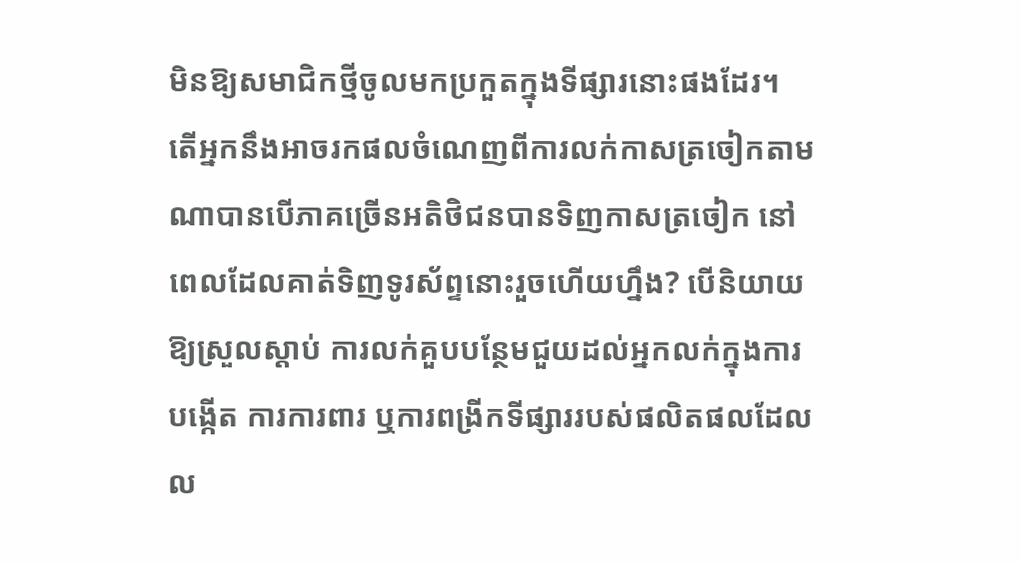មិនឱ្យសមាជិកថ្មីចូលមកប្រកួតក្នុងទីផ្សារនោះផងដែរ។
តើអ្នកនឹងអាចរកផលចំណេញពីការលក់កាសត្រចៀកតាមណាបានបើភាគច្រើនអតិថិជនបានទិញកាសត្រចៀក នៅពេលដែលគាត់ទិញទូរស័ព្ទនោះរួចហើយហ្នឹង? បើនិយាយឱ្យស្រួលស្តាប់ ការលក់គួបបន្ថែមជួយដល់អ្នកលក់ក្នុងការបង្កើត ការការពារ ឬការពង្រីកទីផ្សាររបស់ផលិតផលដែលល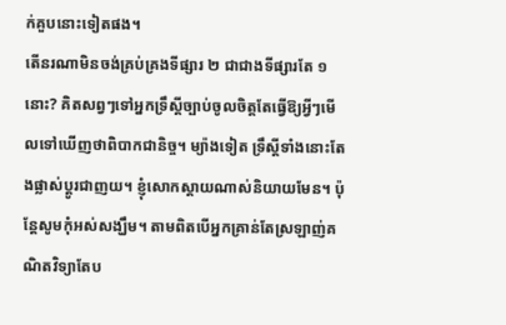ក់គួបនោះទៀតផង។
តើនរណាមិនចង់គ្រប់គ្រងទីផ្សារ ២ ជាជាងទីផ្សារតែ ១ នោះ? គិតសព្វៗទៅអ្នកទ្រឹស្តីច្បាប់ចូលចិត្តតែធ្វើឱ្យអ្វីៗមើលទៅឃើញថាពិបាកជានិច្ច។ ម្យ៉ាងទៀត ទ្រឹស្តីទាំងនោះតែងផ្លាស់ប្តូរជាញយ។ ខ្ញុំសោកស្តាយណាស់និយាយមែន។ ប៉ុន្តែសូមកុំអស់សង្ឃឹម។ តាមពិតបើអ្នកគ្រាន់តែស្រឡាញ់គណិតវិទ្យាតែប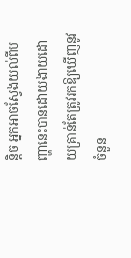ន្តិច អ្នកអាចស្វែងយល់ពីបញ្ហានេះបានដោយងាយដោយគ្រាន់តែត្រូវរកឱ្យឃើញនូវចំនួន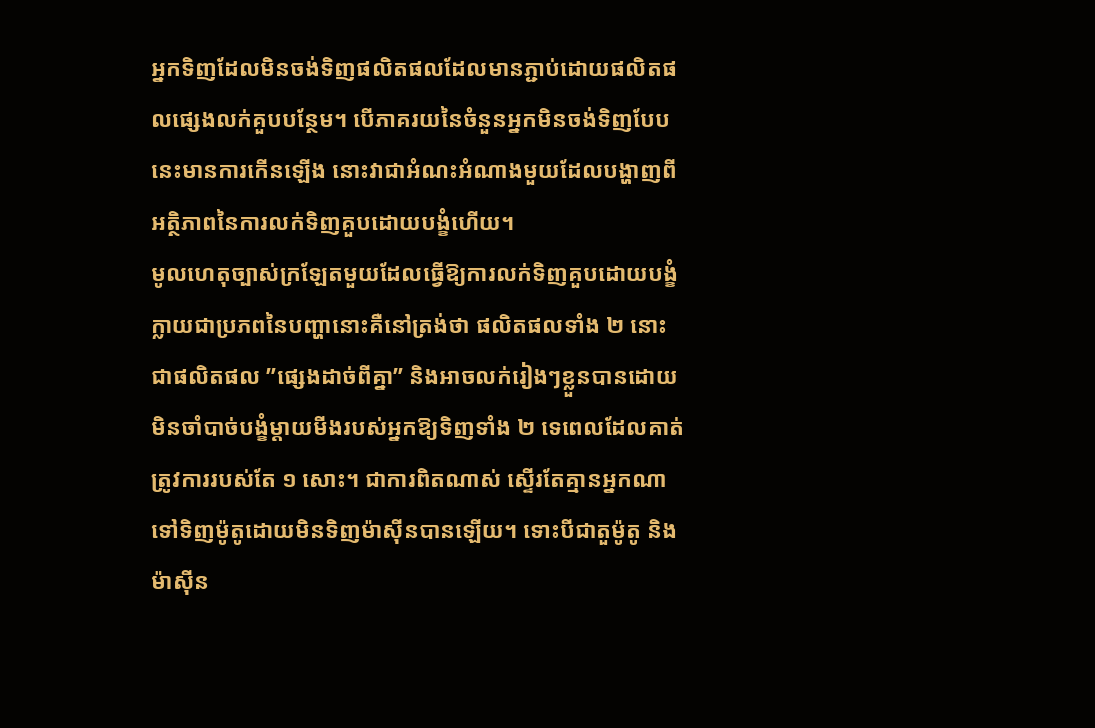អ្នកទិញដែលមិនចង់ទិញផលិតផលដែលមានភ្ជាប់ដោយផលិតផលផ្សេងលក់គួបបន្ថែម។ បើភាគរយនៃចំនួនអ្នកមិនចង់ទិញបែបនេះមានការកើនឡើង នោះវាជាអំណះអំណាងមួយដែលបង្ហាញពីអត្ថិភាពនៃការលក់ទិញគួបដោយបង្ខំហើយ។
មូលហេតុច្បាស់ក្រឡែតមួយដែលធ្វើឱ្យការលក់ទិញគួបដោយបង្ខំក្លាយជាប្រភពនៃបញ្ហានោះគឺនៅត្រង់ថា ផលិតផលទាំង ២ នោះជាផលិតផល ”ផ្សេងដាច់ពីគ្នា” និងអាចលក់រៀងៗខ្លួនបានដោយមិនចាំបាច់បង្ខំម្តាយមីងរបស់អ្នកឱ្យទិញទាំង ២ ទេពេលដែលគាត់ត្រូវការរបស់តែ ១ សោះ។ ជាការពិតណាស់ ស្ទើរតែគ្មានអ្នកណាទៅទិញម៉ូតូដោយមិនទិញម៉ាស៊ីនបានឡើយ។ ទោះបីជាតួម៉ូតូ និងម៉ាស៊ីន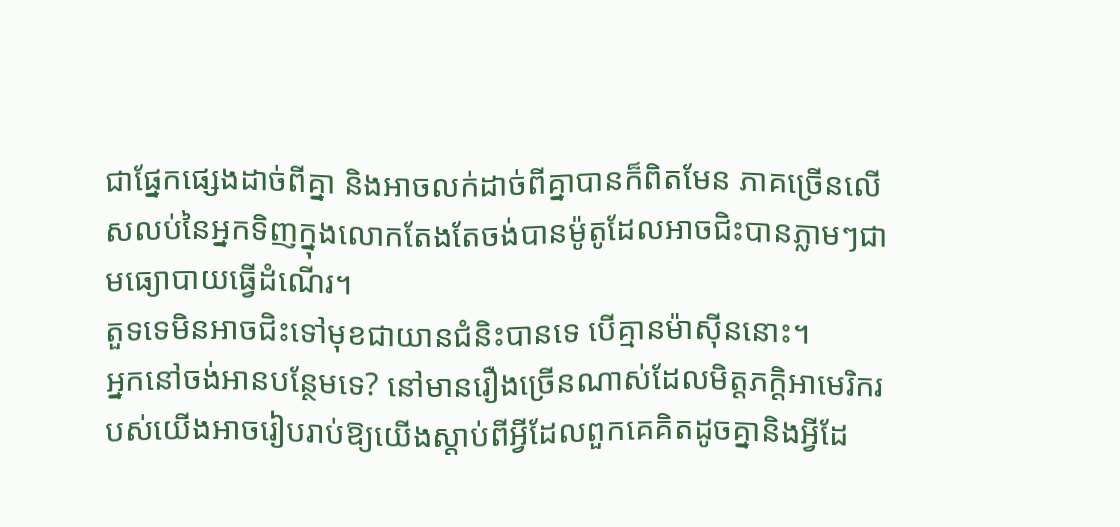ជាផ្នែកផ្សេងដាច់ពីគ្នា និងអាចលក់ដាច់ពីគ្នាបានក៏ពិតមែន ភាគច្រើនលើសលប់នៃអ្នកទិញក្នុងលោកតែងតែចង់បានម៉ូតូដែលអាចជិះបានភ្លាមៗជាមធ្យោបាយធ្វើដំណើរ។
តួទទេមិនអាចជិះទៅមុខជាយានជំនិះបានទេ បើគ្មានម៉ាស៊ីននោះ។
អ្នកនៅចង់អានបន្ថែមទេ? នៅមានរឿងច្រើនណាស់ដែលមិត្តភក្តិអាមេរិករបស់យើងអាចរៀបរាប់ឱ្យយើងស្តាប់ពីអ្វីដែលពួកគេគិតដូចគ្នានិងអ្វីដែ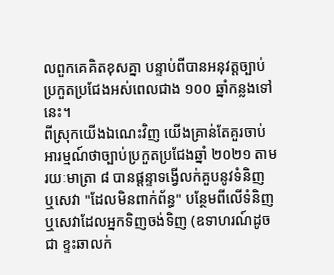លពួកគេគិតខុសគ្នា បន្ទាប់ពីបានអនុវត្តច្បាប់ប្រកួតប្រជែងអស់ពេលជាង ១០០ ឆ្នាំកន្លងទៅនេះ។
ពីស្រុកយើងឯណេះវិញ យើងគ្រាន់តែគួរចាប់អារម្មណ៍ថាច្បាប់ប្រកួតប្រជែងឆ្នាំ ២០២១ តាមរយៈមាត្រា ៨ បានផ្តន្ទាទង្វើលក់គួបនូវទំនិញ ឬសេវា "ដែលមិនពាក់ព័ន្ធ" បន្ថែមពីលើទំនិញ ឬសេវាដែលអ្នកទិញចង់ទិញ (ឧទាហរណ៍ដូចជា ខ្ទះឆាលក់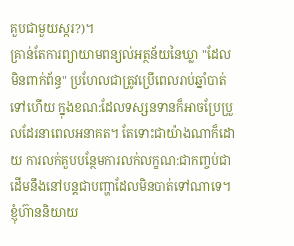គួបជាមួយស្ករ?)។
គ្រាន់តែការព្យាយាមពន្យល់អត្ថន័យនៃឃ្លា "ដែលមិនពាក់ព័ន្ធ" ប្រហែលជាត្រូវប្រើពេលរាប់ឆ្នាំបាត់ទៅហើយ ក្នុងខណ:ដែលទស្សនទានក៏អាចប្រែប្រួលដែរនាពេលអនាគត។ តែទោះជាយ៉ាងណាក៏ដោយ ការលក់គួបបន្ថែមការលក់លក្ខណ:ជាកញ្ចប់ជាដើមនឹងនៅបន្តជាបញ្ហាដែលមិនបាត់ទៅណាទេ។ ខ្ញុំហ៊ាននិយាយ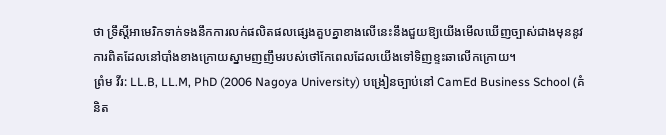ថា ទ្រឹស្តីអាមេរិកទាក់ទងនឹកការលក់ផលិតផលផ្សេងគួបគ្នាខាងលើនេះនឹងជួយឱ្យយើងមើលឃើញច្បាស់ជាងមុននូវការពិតដែលនៅបាំងខាងក្រោយស្នាមញញឹមរបស់ថៅកែពេលដែលយើងទៅទិញខ្ទះឆាលើកក្រោយ។
ព្រំម វីរ: LL.B, LL.M, PhD (2006 Nagoya University) បង្រៀនច្បាប់នៅ CamEd Business School (គំនិត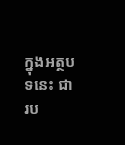ក្នុងអត្ថបទនេះ ជារប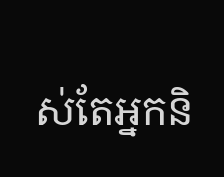ស់តែអ្នកនិ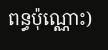ពន្ធប៉ុណ្ណោះ)